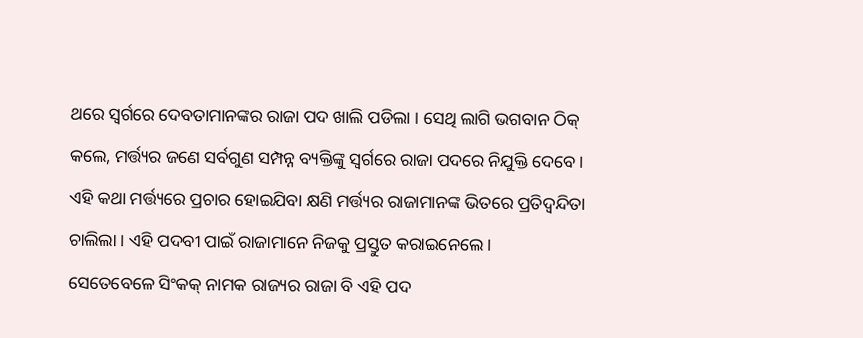ଥରେ ସ୍ୱର୍ଗରେ ଦେବତାମାନଙ୍କର ରାଜା ପଦ ଖାଲି ପଡିଲା । ସେଥି ଲାଗି ଭଗବାନ ଠିକ୍ କଲେ, ମର୍ତ୍ତ୍ୟର ଜଣେ ସର୍ବଗୁଣ ସମ୍ପନ୍ନ ବ୍ୟକ୍ତିଙ୍କୁ ସ୍ୱର୍ଗରେ ରାଜା ପଦରେ ନିଯୁକ୍ତି ଦେବେ । ଏହି କଥା ମର୍ତ୍ତ୍ୟରେ ପ୍ରଚାର ହୋଇଯିବା କ୍ଷଣି ମର୍ତ୍ତ୍ୟର ରାଜାମାନଙ୍କ ଭିତରେ ପ୍ରତିଦ୍ୱନ୍ଦିତା ଚାଲିଲା । ଏହି ପଦବୀ ପାଇଁ ରାଜାମାନେ ନିଜକୁ ପ୍ରସ୍ତୁତ କରାଇନେଲେ ।
ସେତେବେଳେ ସିଂକକ୍ ନାମକ ରାଜ୍ୟର ରାଜା ବି ଏହି ପଦ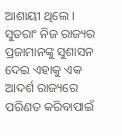ଆଶାୟୀ ଥିଲେ । ସୁତରାଂ ନିଜ ରାଜ୍ୟର ପ୍ରଜାମାନଙ୍କୁ ସୁଶାସନ ଦେଇ ଏହାକୁ ଏକ ଆଦର୍ଶ ରାଜ୍ୟରେ ପରିଣତ କରିବାପାଇଁ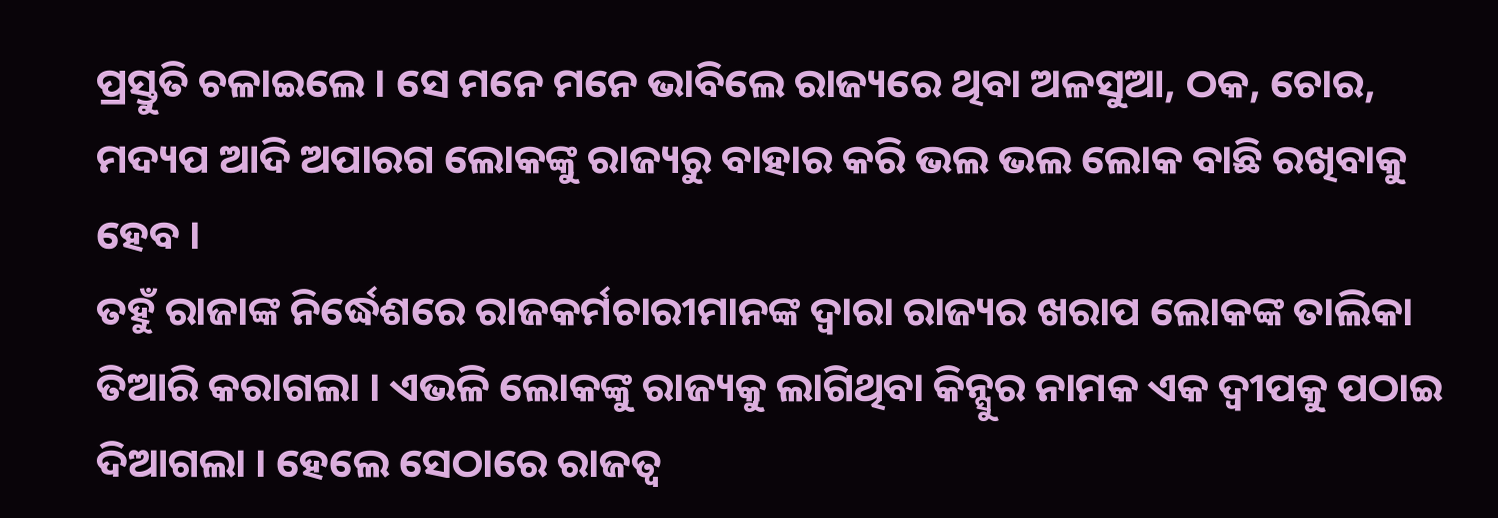ପ୍ରସ୍ତୁତି ଚଳାଇଲେ । ସେ ମନେ ମନେ ଭାବିଲେ ରାଜ୍ୟରେ ଥିବା ଅଳସୁଆ, ଠକ, ଚୋର, ମଦ୍ୟପ ଆଦି ଅପାରଗ ଲୋକଙ୍କୁ ରାଜ୍ୟରୁ ବାହାର କରି ଭଲ ଭଲ ଲୋକ ବାଛି ରଖିବାକୁ ହେବ ।
ତହୁଁ ରାଜାଙ୍କ ନିର୍ଦ୍ଧେଶରେ ରାଜକର୍ମଚାରୀମାନଙ୍କ ଦ୍ୱାରା ରାଜ୍ୟର ଖରାପ ଲୋକଙ୍କ ତାଲିକା ତିଆରି କରାଗଲା । ଏଭଳି ଲୋକଙ୍କୁ ରାଜ୍ୟକୁ ଲାଗିଥିବା କିନ୍ସୁର ନାମକ ଏକ ଦ୍ୱୀପକୁ ପଠାଇ ଦିଆଗଲା । ହେଲେ ସେଠାରେ ରାଜତ୍ୱ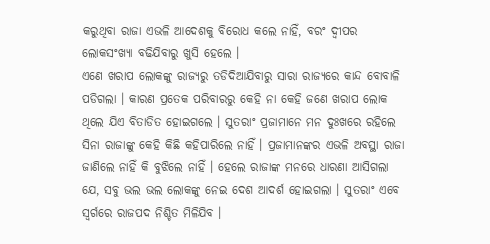କରୁଥିବା ରାଜା ଏଭଳି ଆଦେଶକୁ ବିରୋଧ କଲେ ନାହିଁ, ବରଂ ଦ୍ୱୀପର ଲୋକସଂଖ୍ୟା ବଢିଯିବାରୁ ଖୁସି ହେଲେ ।
ଏଣେ ଖରାପ ଲୋକଙ୍କୁ ରାଜ୍ୟରୁ ତଡିଦିଆଯିବାରୁ ସାରା ରାଜ୍ୟରେ କାନ୍ଦ ବୋବାଳି ପଡିଗଲା । କାରଣ ପ୍ରତେକ ପରିବାରରୁ କେହି ନା କେହି ଜଣେ ଖରାପ ଲୋକ ଥିଲେ ଯିଏ ବିତାଡିତ ହୋଇଗଲେ । ସୁତରାଂ ପ୍ରଜାମାନେ ମନ ଦୁଃଖରେ ରହିଲେ ସିନା ରାଜାଙ୍କୁ କେହି କିଛି କହିପାରିଲେ ନାହିଁ । ପ୍ରଜାମାନଙ୍କର ଏଭଳି ଅବସ୍ଥା ରାଜା ଜାଣିଲେ ନାହିଁ କି ବୁଝିଲେ ନାହିଁ । ହେଲେ ରାଜାଙ୍କ ମନରେ ଧାରଣା ଆସିଗଲା ଯେ, ସବୁ ଭଲ ଭଲ ଲୋକଙ୍କୁ ନେଇ ଦେଶ ଆଦର୍ଶ ହୋଇଗଲା । ସୁତରାଂ ଏବେ ସ୍ୱର୍ଗରେ ରାଜପଦ ନିଶ୍ଚିତ ମିଳିଯିବ ।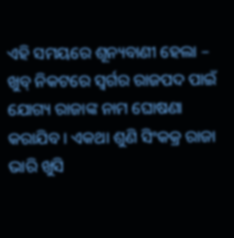ଏହି ସମୟରେ ଶୂନ୍ୟବାଣୀ ହେଲା – ଖୁବ୍ ନିକଟରେ ସ୍ୱର୍ଗର ରାଜପଦ ପାଇଁ ଯୋଗ୍ୟ ରାଜାଙ୍କ ନାମ ଘୋଷଣା କରାଯିବ । ଏକଥା ଶୁଣି ସିଂକକ୍ର ରାଜା ଭାରି ଖୁସି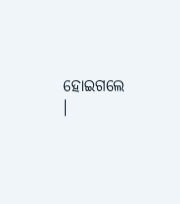ହୋଇଗଲେ ।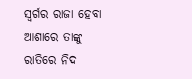ସ୍ୱର୍ଗର ରାଜା ହେବା ଆଶାରେ ତାଙ୍କୁ ରାତିରେ ନିଦ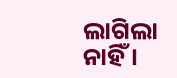ଲାଗିଲା ନାହିଁ ।